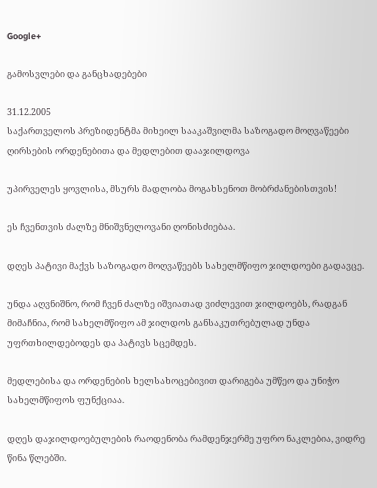Google+

გამოსვლები და განცხადებები

31.12.2005
საქართველოს პრეზიდენტმა მიხეილ სააკაშვილმა საზოგადო მოღვაწეები ღირსების ორდენებითა და მედლებით დააჯილდოვა

უპირველეს ყოვლისა, მსურს მადლობა მოგახსენოთ მობრძანებისთვის!

ეს ჩვენთვის ძალზე მნიშვნელოვანი ღონისძიებაა.

დღეს პატივი მაქვს საზოგადო მოღვაწეებს სახელმწიფო ჯილდოები გადავცე.

უნდა აღვნიშნო, რომ ჩვენ ძალზე იშვიათად ვიძლევით ჯილდოებს, რადგან მიმაჩნია, რომ სახელმწიფო ამ ჯილდოს განსაკუთრებულად უნდა უფრთხილდებოდეს და პატივს სცემდეს.

მედლებისა და ორდენების ხელსახოცებივით დარიგება უმწეო და უნიჭო სახელმწიფოს ფუნქციაა.

დღეს დაჯილდოებულების რაოდენობა რამდენჯერმე უფრო ნაკლებია, ვიდრე წინა წლებში.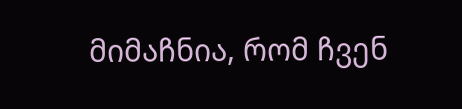მიმაჩნია, რომ ჩვენ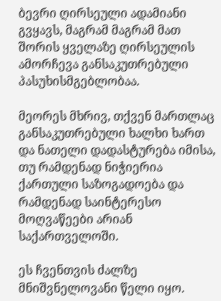ბევრი ღირსეული ადამიანი გვყავს, მაგრამ მაგრამ მათ შორის ყველაზე ღირსეულის ამორჩევა განსაკუთრებული პასუხისმგებლობაა.

მეორეს მხრივ, თქვენ მართლაც განსაკუთრებული ხალხი ხართ და ნათელი დადასტურება იმისა, თუ რამდენად ნიჭიერია ქართული საზოგადოება და რამდენად საინტერესო მოღვაწეები არიან საქართველოში.

ეს ჩვენთვის ძალზე მნიშვნელოვანი წელი იყო.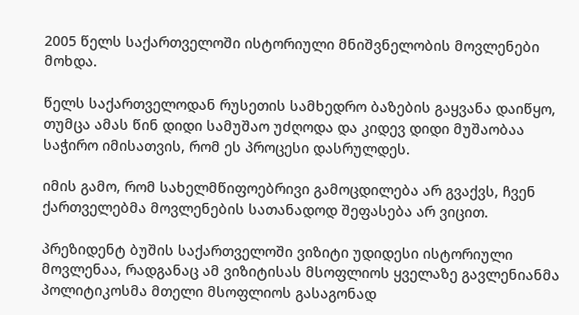2005 წელს საქართველოში ისტორიული მნიშვნელობის მოვლენები მოხდა.

წელს საქართველოდან რუსეთის სამხედრო ბაზების გაყვანა დაიწყო, თუმცა ამას წინ დიდი სამუშაო უძღოდა და კიდევ დიდი მუშაობაა საჭირო იმისათვის, რომ ეს პროცესი დასრულდეს.

იმის გამო, რომ სახელმწიფოებრივი გამოცდილება არ გვაქვს, ჩვენ ქართველებმა მოვლენების სათანადოდ შეფასება არ ვიცით.

პრეზიდენტ ბუშის საქართველოში ვიზიტი უდიდესი ისტორიული მოვლენაა, რადგანაც ამ ვიზიტისას მსოფლიოს ყველაზე გავლენიანმა პოლიტიკოსმა მთელი მსოფლიოს გასაგონად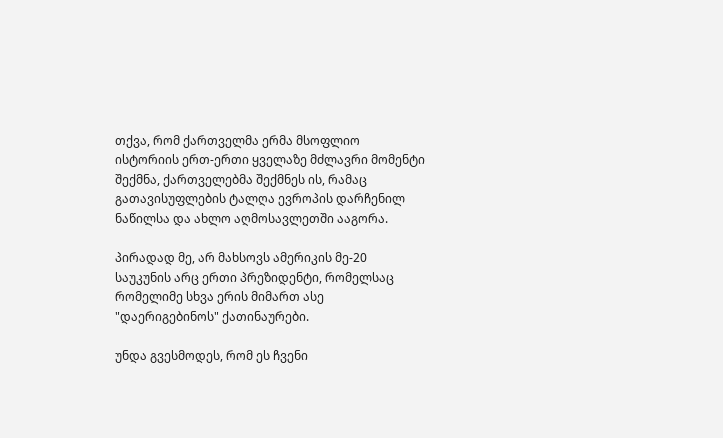თქვა, რომ ქართველმა ერმა მსოფლიო ისტორიის ერთ-ერთი ყველაზე მძლავრი მომენტი შექმნა, ქართველებმა შექმნეს ის, რამაც გათავისუფლების ტალღა ევროპის დარჩენილ ნაწილსა და ახლო აღმოსავლეთში ააგორა.

პირადად მე, არ მახსოვს ამერიკის მე-20 საუკუნის არც ერთი პრეზიდენტი, რომელსაც რომელიმე სხვა ერის მიმართ ასე "დაერიგებინოს" ქათინაურები.

უნდა გვესმოდეს, რომ ეს ჩვენი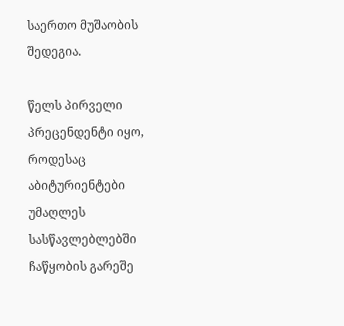საერთო მუშაობის შედეგია.

წელს პირველი პრეცენდენტი იყო, როდესაც აბიტურიენტები უმაღლეს სასწავლებლებში ჩაწყობის გარეშე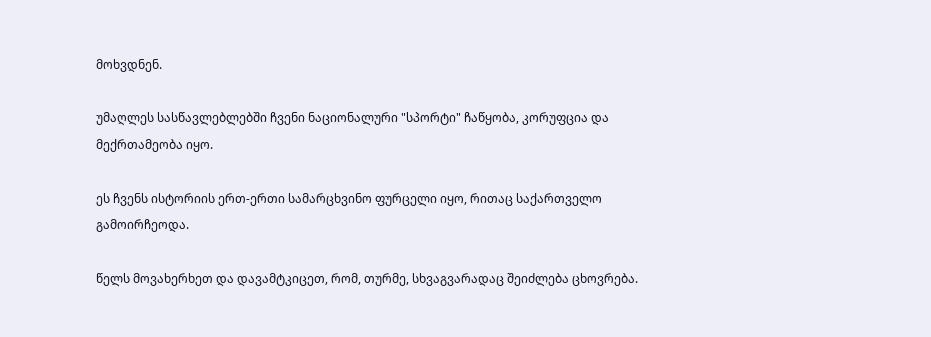მოხვდნენ.

უმაღლეს სასწავლებლებში ჩვენი ნაციონალური "სპორტი" ჩაწყობა, კორუფცია და მექრთამეობა იყო.

ეს ჩვენს ისტორიის ერთ-ერთი სამარცხვინო ფურცელი იყო, რითაც საქართველო გამოირჩეოდა.

წელს მოვახერხეთ და დავამტკიცეთ, რომ, თურმე, სხვაგვარადაც შეიძლება ცხოვრება.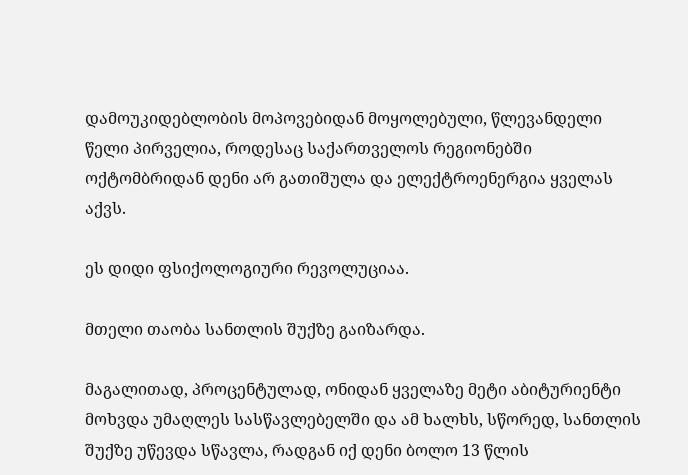დამოუკიდებლობის მოპოვებიდან მოყოლებული, წლევანდელი წელი პირველია, როდესაც საქართველოს რეგიონებში ოქტომბრიდან დენი არ გათიშულა და ელექტროენერგია ყველას აქვს.

ეს დიდი ფსიქოლოგიური რევოლუციაა.

მთელი თაობა სანთლის შუქზე გაიზარდა.

მაგალითად, პროცენტულად, ონიდან ყველაზე მეტი აბიტურიენტი მოხვდა უმაღლეს სასწავლებელში და ამ ხალხს, სწორედ, სანთლის შუქზე უწევდა სწავლა, რადგან იქ დენი ბოლო 13 წლის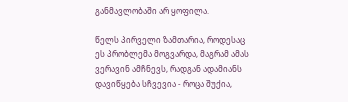განმავლობაში არ ყოფილა.

წელს პირველი ზამთარია, როდესაც ეს პრობლემა მოგვარდა, მაგრამ ამას ვერავინ ამჩნევს, რადგან ადამიანს დავიწყება სჩვევია - როცა შუქია,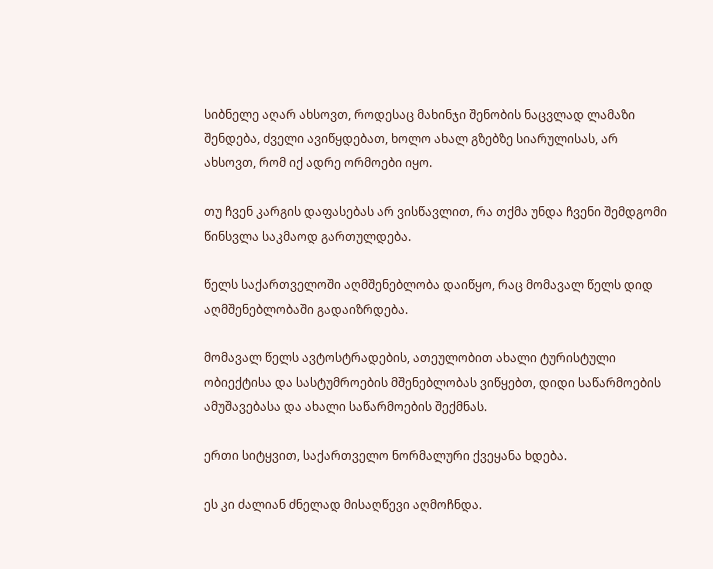სიბნელე აღარ ახსოვთ, როდესაც მახინჯი შენობის ნაცვლად ლამაზი შენდება, ძველი ავიწყდებათ, ხოლო ახალ გზებზე სიარულისას, არ ახსოვთ, რომ იქ ადრე ორმოები იყო.

თუ ჩვენ კარგის დაფასებას არ ვისწავლით, რა თქმა უნდა ჩვენი შემდგომი წინსვლა საკმაოდ გართულდება.

წელს საქართველოში აღმშენებლობა დაიწყო, რაც მომავალ წელს დიდ აღმშენებლობაში გადაიზრდება.

მომავალ წელს ავტოსტრადების, ათეულობით ახალი ტურისტული ობიექტისა და სასტუმროების მშენებლობას ვიწყებთ, დიდი საწარმოების ამუშავებასა და ახალი საწარმოების შექმნას.

ერთი სიტყვით, საქართველო ნორმალური ქვეყანა ხდება.

ეს კი ძალიან ძნელად მისაღწევი აღმოჩნდა.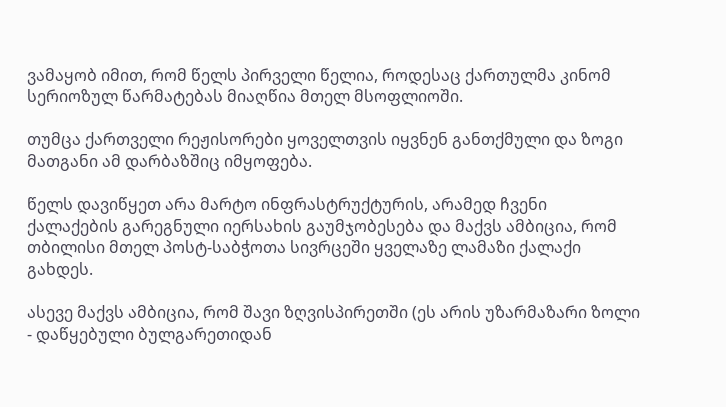ვამაყობ იმით, რომ წელს პირველი წელია, როდესაც ქართულმა კინომ სერიოზულ წარმატებას მიაღწია მთელ მსოფლიოში.

თუმცა ქართველი რეჟისორები ყოველთვის იყვნენ განთქმული და ზოგი მათგანი ამ დარბაზშიც იმყოფება.

წელს დავიწყეთ არა მარტო ინფრასტრუქტურის, არამედ ჩვენი ქალაქების გარეგნული იერსახის გაუმჯობესება და მაქვს ამბიცია, რომ თბილისი მთელ პოსტ-საბჭოთა სივრცეში ყველაზე ლამაზი ქალაქი გახდეს.

ასევე მაქვს ამბიცია, რომ შავი ზღვისპირეთში (ეს არის უზარმაზარი ზოლი - დაწყებული ბულგარეთიდან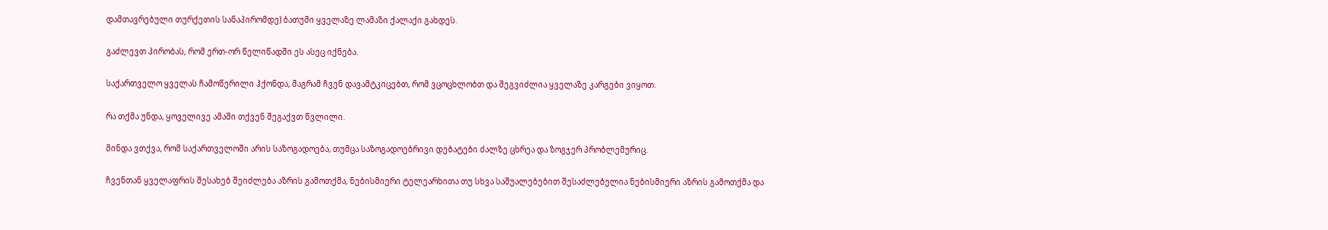დამთავრებული თურქეთის სანაპირომდე) ბათუმი ყველაზე ლამაზი ქალაქი გახდეს.

გაძლევთ პირობას, რომ ერთ-ორ წელიწადში ეს ასეც იქნება.

საქართველო ყველას ჩამოწერილი ჰქონდა, მაგრამ ჩვენ დავამტკიცებთ, რომ ვცოცხლობთ და შეგვიძლია ყველაზე კარგები ვიყოთ.

რა თქმა უნდა, ყოველივე ამაში თქვენ შეგაქვთ წვლილი.

მინდა ვთქვა, რომ საქართველოში არის საზოგადოება, თუმცა საზოგადოებრივი დებატები ძალზე ცხრეა და ზოგჯერ პრობლემურიც.

ჩვენთან ყველაფრის შესახებ შეიძლება აზრის გამოთქმა, ნებისმიერი ტელეარხითა თუ სხვა საშუალებებით შესაძლებელია ნებისმიერი აზრის გამოთქმა და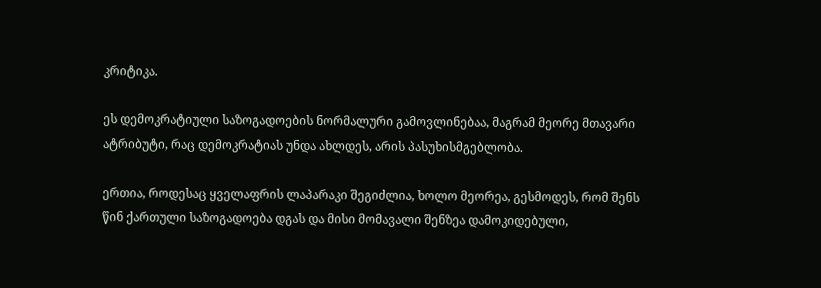კრიტიკა.

ეს დემოკრატიული საზოგადოების ნორმალური გამოვლინებაა, მაგრამ მეორე მთავარი ატრიბუტი, რაც დემოკრატიას უნდა ახლდეს, არის პასუხისმგებლობა.

ერთია, როდესაც ყველაფრის ლაპარაკი შეგიძლია, ხოლო მეორეა, გესმოდეს, რომ შენს წინ ქართული საზოგადოება დგას და მისი მომავალი შენზეა დამოკიდებული,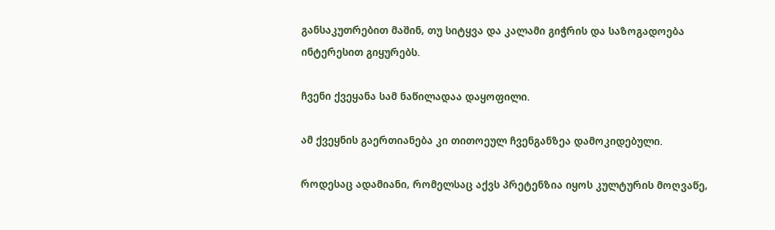განსაკუთრებით მაშინ, თუ სიტყვა და კალამი გიჭრის და საზოგადოება ინტერესით გიყურებს.

ჩვენი ქვეყანა სამ ნაწილადაა დაყოფილი.

ამ ქვეყნის გაერთიანება კი თითოეულ ჩვენგანზეა დამოკიდებული.

როდესაც ადამიანი, რომელსაც აქვს პრეტენზია იყოს კულტურის მოღვაწე,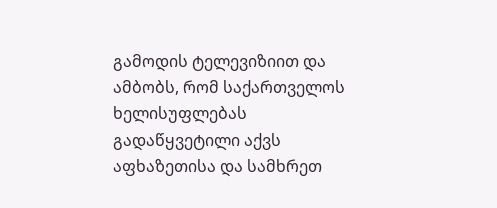გამოდის ტელევიზიით და ამბობს, რომ საქართველოს ხელისუფლებას გადაწყვეტილი აქვს აფხაზეთისა და სამხრეთ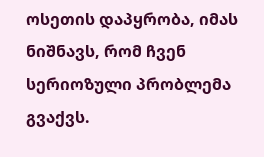ოსეთის დაპყრობა, იმას ნიშნავს, რომ ჩვენ სერიოზული პრობლემა გვაქვს.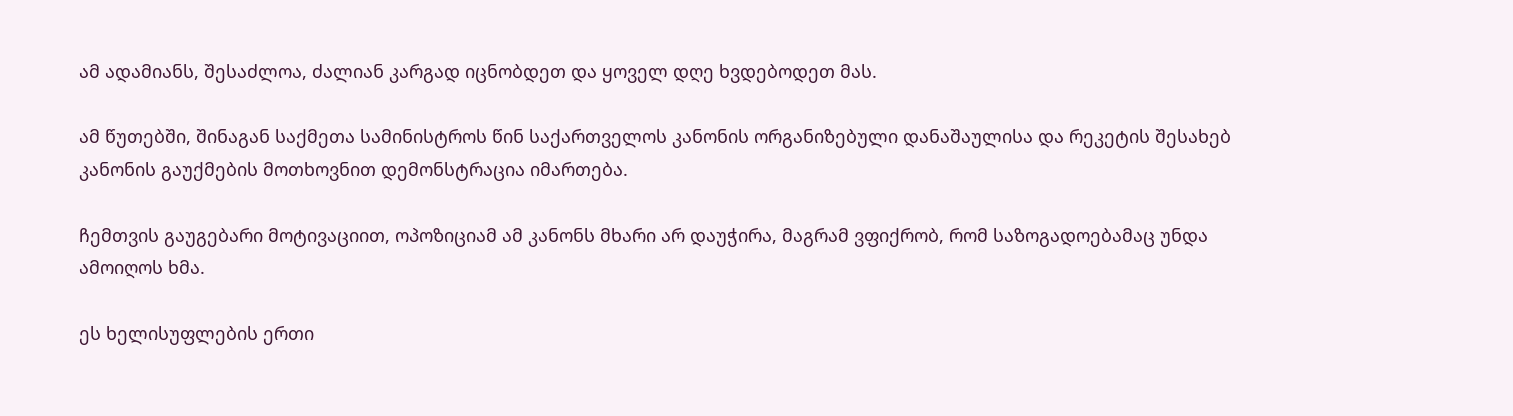ამ ადამიანს, შესაძლოა, ძალიან კარგად იცნობდეთ და ყოველ დღე ხვდებოდეთ მას.

ამ წუთებში, შინაგან საქმეთა სამინისტროს წინ საქართველოს კანონის ორგანიზებული დანაშაულისა და რეკეტის შესახებ კანონის გაუქმების მოთხოვნით დემონსტრაცია იმართება.

ჩემთვის გაუგებარი მოტივაციით, ოპოზიციამ ამ კანონს მხარი არ დაუჭირა, მაგრამ ვფიქრობ, რომ საზოგადოებამაც უნდა ამოიღოს ხმა.

ეს ხელისუფლების ერთი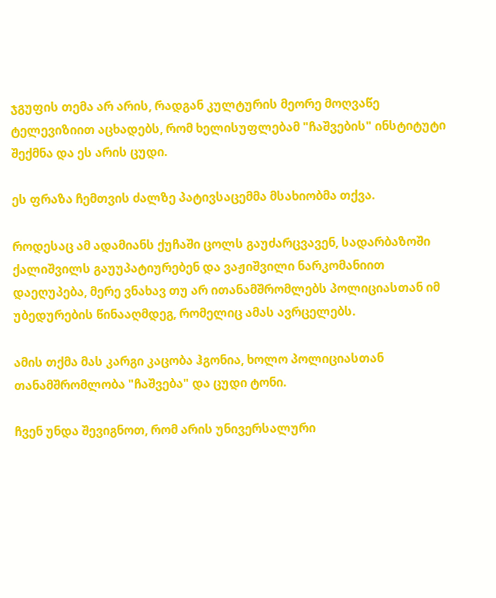ჯგუფის თემა არ არის, რადგან კულტურის მეორე მოღვაწე ტელევიზიით აცხადებს, რომ ხელისუფლებამ "ჩაშვების" ინსტიტუტი შექმნა და ეს არის ცუდი.

ეს ფრაზა ჩემთვის ძალზე პატივსაცემმა მსახიობმა თქვა.

როდესაც ამ ადამიანს ქუჩაში ცოლს გაუძარცვავენ, სადარბაზოში ქალიშვილს გაუუპატიურებენ და ვაჟიშვილი ნარკომანიით დაეღუპება, მერე ვნახავ თუ არ ითანამშრომლებს პოლიციასთან იმ უბედურების წინააღმდეგ, რომელიც ამას ავრცელებს.

ამის თქმა მას კარგი კაცობა ჰგონია, ხოლო პოლიციასთან თანამშრომლობა "ჩაშვება" და ცუდი ტონი.

ჩვენ უნდა შევიგნოთ, რომ არის უნივერსალური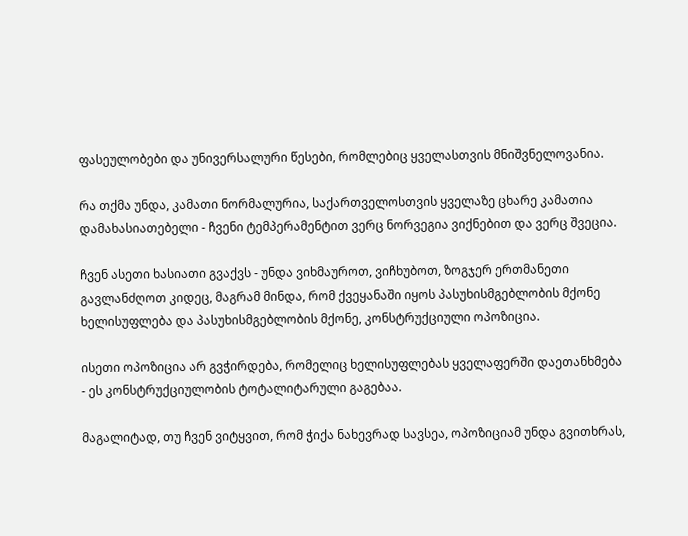ფასეულობები და უნივერსალური წესები, რომლებიც ყველასთვის მნიშვნელოვანია.

რა თქმა უნდა, კამათი ნორმალურია, საქართველოსთვის ყველაზე ცხარე კამათია დამახასიათებელი - ჩვენი ტემპერამენტით ვერც ნორვეგია ვიქნებით და ვერც შვეცია.

ჩვენ ასეთი ხასიათი გვაქვს - უნდა ვიხმაუროთ, ვიჩხუბოთ, ზოგჯერ ერთმანეთი გავლანძღოთ კიდეც, მაგრამ მინდა, რომ ქვეყანაში იყოს პასუხისმგებლობის მქონე ხელისუფლება და პასუხისმგებლობის მქონე, კონსტრუქციული ოპოზიცია.

ისეთი ოპოზიცია არ გვჭირდება, რომელიც ხელისუფლებას ყველაფერში დაეთანხმება - ეს კონსტრუქციულობის ტოტალიტარული გაგებაა.

მაგალიტად, თუ ჩვენ ვიტყვით, რომ ჭიქა ნახევრად სავსეა, ოპოზიციამ უნდა გვითხრას,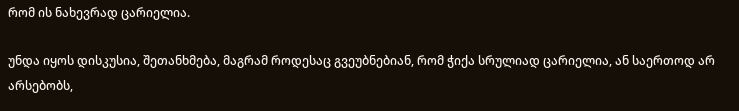რომ ის ნახევრად ცარიელია.

უნდა იყოს დისკუსია, შეთანხმება, მაგრამ როდესაც გვეუბნებიან, რომ ჭიქა სრულიად ცარიელია, ან საერთოდ არ არსებობს,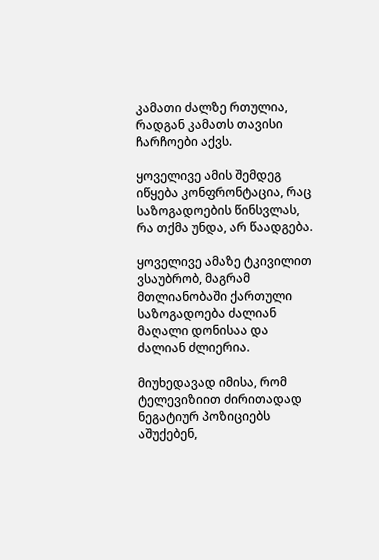კამათი ძალზე რთულია, რადგან კამათს თავისი ჩარჩოები აქვს.

ყოველივე ამის შემდეგ იწყება კონფრონტაცია, რაც საზოგადოების წინსვლას, რა თქმა უნდა, არ წაადგება.

ყოველივე ამაზე ტკივილით ვსაუბრობ, მაგრამ მთლიანობაში ქართული საზოგადოება ძალიან მაღალი დონისაა და ძალიან ძლიერია.

მიუხედავად იმისა, რომ ტელევიზიით ძირითადად ნეგატიურ პოზიციებს აშუქებენ,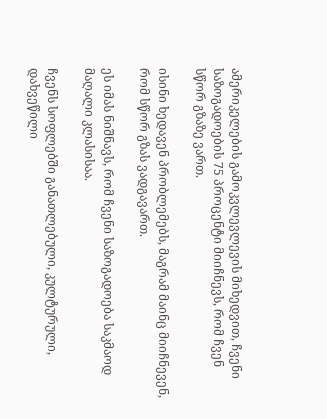ამერიკელების გამოკვლევლევის მიხედვით, ჩვენი საზოგადოების 75 პროცენტი მიიჩნევს, რომ ჩვენ სწორ გზაზე ვართ.

ისინი ხედავენ პრობლემებს, მაგრამ მაინც მიიჩნევენ, რომ სწორ გზას ვადგავართ.

ეს იმას ნიშნავს, რომ ჩვენი საზოგადოება საკმაოდ მაღალი კლასისაა.

ჩვენს სოფლებში განათლებული, კულტურული, დახვეწილი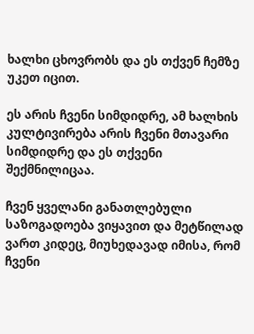ხალხი ცხოვრობს და ეს თქვენ ჩემზე უკეთ იცით.

ეს არის ჩვენი სიმდიდრე, ამ ხალხის კულტივირება არის ჩვენი მთავარი სიმდიდრე და ეს თქვენი შექმნილიცაა.

ჩვენ ყველანი განათლებული საზოგადოება ვიყავით და მეტწილად ვართ კიდეც, მიუხედავად იმისა, რომ ჩვენი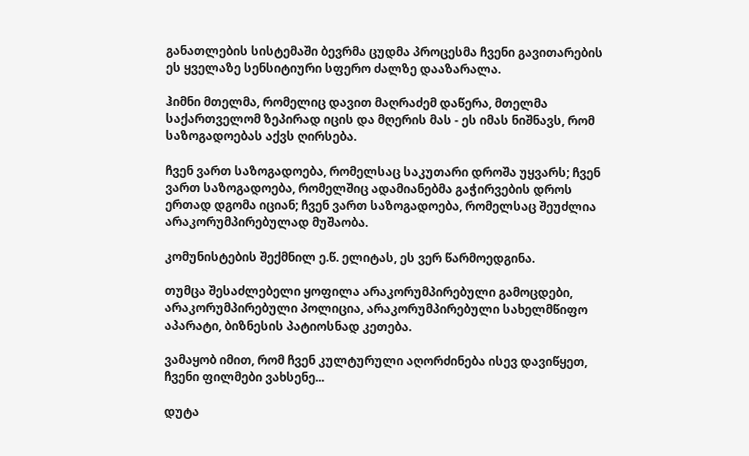განათლების სისტემაში ბევრმა ცუდმა პროცესმა ჩვენი გავითარების ეს ყველაზე სენსიტიური სფერო ძალზე დააზარალა.

ჰიმნი მთელმა, რომელიც დავით მაღრაძემ დაწერა, მთელმა საქართველომ ზეპირად იცის და მღერის მას - ეს იმას ნიშნავს, რომ საზოგადოებას აქვს ღირსება.

ჩვენ ვართ საზოგადოება, რომელსაც საკუთარი დროშა უყვარს; ჩვენ ვართ საზოგადოება, რომელშიც ადამიანებმა გაჭირვების დროს ერთად დგომა იციან; ჩვენ ვართ საზოგადოება, რომელსაც შეუძლია არაკორუმპირებულად მუშაობა.

კომუნისტების შექმნილ ე.წ. ელიტას, ეს ვერ წარმოედგინა.

თუმცა შესაძლებელი ყოფილა არაკორუმპირებული გამოცდები, არაკორუმპირებული პოლიცია, არაკორუმპირებული სახელმწიფო აპარატი, ბიზნესის პატიოსნად კეთება.

ვამაყობ იმით, რომ ჩვენ კულტურული აღორძინება ისევ დავიწყეთ, ჩვენი ფილმები ვახსენე...

დუტა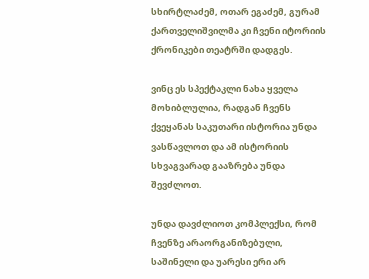სხირტლაძემ, ოთარ ეგაძემ, გურამ ქართველიშვილმა კი ჩვენი იტორიის ქრონიკები თეატრში დადგეს.

ვინც ეს სპექტაკლი ნახა ყველა მოხიბლულია, რადგან ჩვენს ქვეყანას საკუთარი ისტორია უნდა ვასწავლოთ და ამ ისტორიის სხვაგვარად გააზრება უნდა შევძლოთ.

უნდა დავძლიოთ კომპლექსი, რომ ჩვენზე არაორგანიზებული, საშინელი და უარესი ერი არ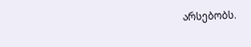არსებობს.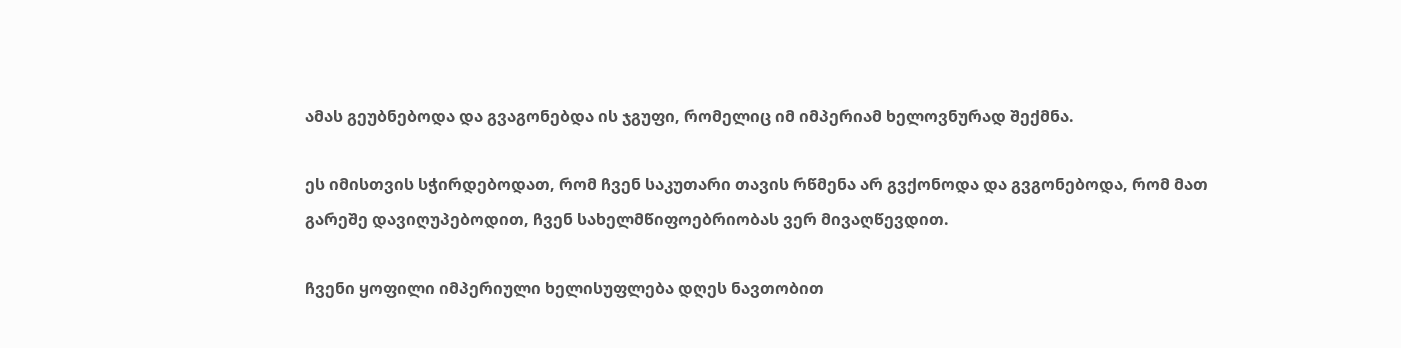ამას გეუბნებოდა და გვაგონებდა ის ჯგუფი, რომელიც იმ იმპერიამ ხელოვნურად შექმნა.

ეს იმისთვის სჭირდებოდათ, რომ ჩვენ საკუთარი თავის რწმენა არ გვქონოდა და გვგონებოდა, რომ მათ გარეშე დავიღუპებოდით, ჩვენ სახელმწიფოებრიობას ვერ მივაღწევდით.

ჩვენი ყოფილი იმპერიული ხელისუფლება დღეს ნავთობით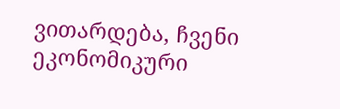ვითარდება, ჩვენი ეკონომიკური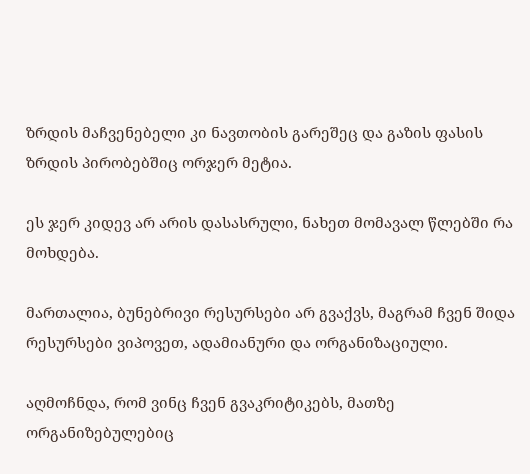ზრდის მაჩვენებელი კი ნავთობის გარეშეც და გაზის ფასის ზრდის პირობებშიც ორჯერ მეტია.

ეს ჯერ კიდევ არ არის დასასრული, ნახეთ მომავალ წლებში რა მოხდება.

მართალია, ბუნებრივი რესურსები არ გვაქვს, მაგრამ ჩვენ შიდა რესურსები ვიპოვეთ, ადამიანური და ორგანიზაციული.

აღმოჩნდა, რომ ვინც ჩვენ გვაკრიტიკებს, მათზე ორგანიზებულებიც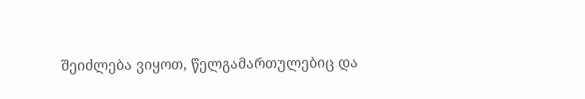შეიძლება ვიყოთ, წელგამართულებიც და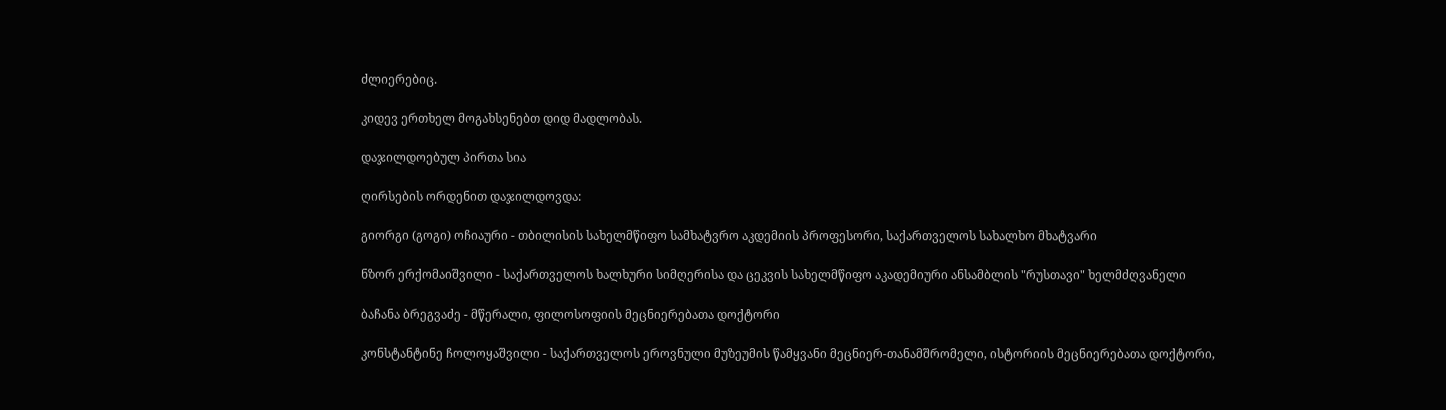ძლიერებიც.

კიდევ ერთხელ მოგახსენებთ დიდ მადლობას.

დაჯილდოებულ პირთა სია

ღირსების ორდენით დაჯილდოვდა:

გიორგი (გოგი) ოჩიაური - თბილისის სახელმწიფო სამხატვრო აკდემიის პროფესორი, საქართველოს სახალხო მხატვარი

ნზორ ერქომაიშვილი - საქართველოს ხალხური სიმღერისა და ცეკვის სახელმწიფო აკადემიური ანსამბლის "რუსთავი" ხელმძღვანელი

ბაჩანა ბრეგვაძე - მწერალი, ფილოსოფიის მეცნიერებათა დოქტორი

კონსტანტინე ჩოლოყაშვილი - საქართველოს ეროვნული მუზეუმის წამყვანი მეცნიერ-თანამშრომელი, ისტორიის მეცნიერებათა დოქტორი,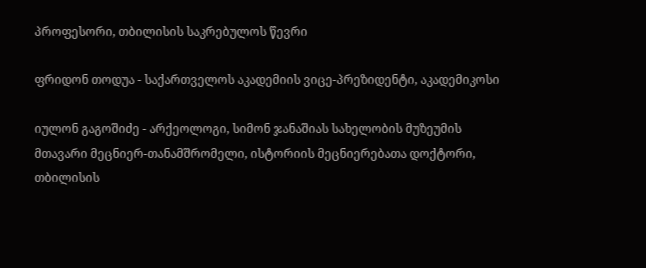პროფესორი, თბილისის საკრებულოს წევრი

ფრიდონ თოდუა - საქართველოს აკადემიის ვიცე-პრეზიდენტი, აკადემიკოსი

იულონ გაგოშიძე - არქეოლოგი, სიმონ ჯანაშიას სახელობის მუზეუმის მთავარი მეცნიერ-თანამშრომელი, ისტორიის მეცნიერებათა დოქტორი, თბილისის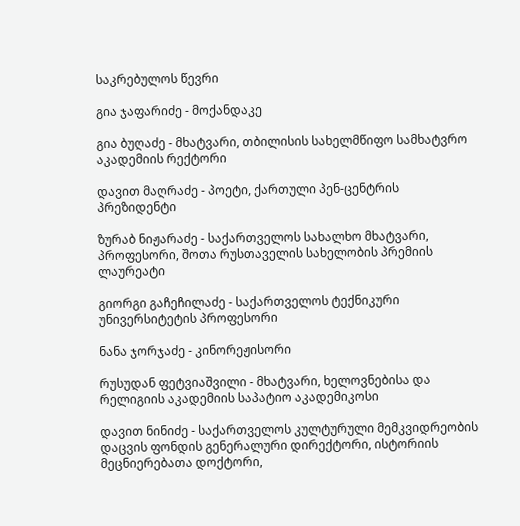საკრებულოს წევრი

გია ჯაფარიძე - მოქანდაკე

გია ბუღაძე - მხატვარი, თბილისის სახელმწიფო სამხატვრო აკადემიის რექტორი

დავით მაღრაძე - პოეტი, ქართული პენ-ცენტრის პრეზიდენტი

ზურაბ ნიჟარაძე - საქართველოს სახალხო მხატვარი, პროფესორი, შოთა რუსთაველის სახელობის პრემიის ლაურეატი

გიორგი გაჩეჩილაძე - საქართველოს ტექნიკური უნივერსიტეტის პროფესორი

ნანა ჯორჯაძე - კინორეჟისორი

რუსუდან ფეტვიაშვილი - მხატვარი, ხელოვნებისა და რელიგიის აკადემიის საპატიო აკადემიკოსი

დავით ნინიძე - საქართველოს კულტურული მემკვიდრეობის დაცვის ფონდის გენერალური დირექტორი, ისტორიის მეცნიერებათა დოქტორი,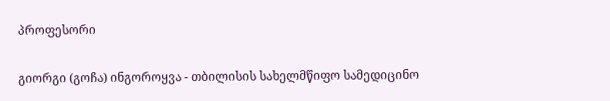პროფესორი

გიორგი (გოჩა) ინგოროყვა - თბილისის სახელმწიფო სამედიცინო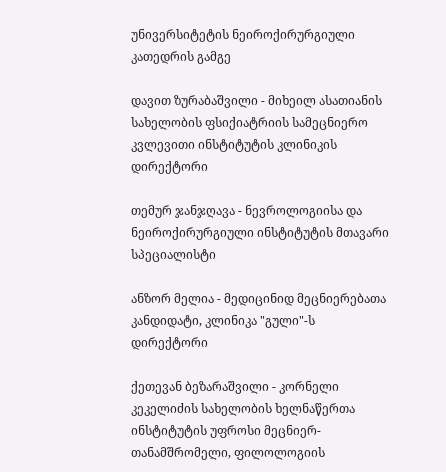უნივერსიტეტის ნეიროქირურგიული კათედრის გამგე

დავით ზურაბაშვილი - მიხეილ ასათიანის სახელობის ფსიქიატრიის სამეცნიერო კვლევითი ინსტიტუტის კლინიკის დირექტორი

თემურ ჯანჯღავა - ნევროლოგიისა და ნეიროქირურგიული ინსტიტუტის მთავარი სპეციალისტი

ანზორ მელია - მედიცინიდ მეცნიერებათა კანდიდატი, კლინიკა "გული"-ს დირექტორი

ქეთევან ბეზარაშვილი - კორნელი კეკელიძის სახელობის ხელნაწერთა ინსტიტუტის უფროსი მეცნიერ-თანამშრომელი, ფილოლოგიის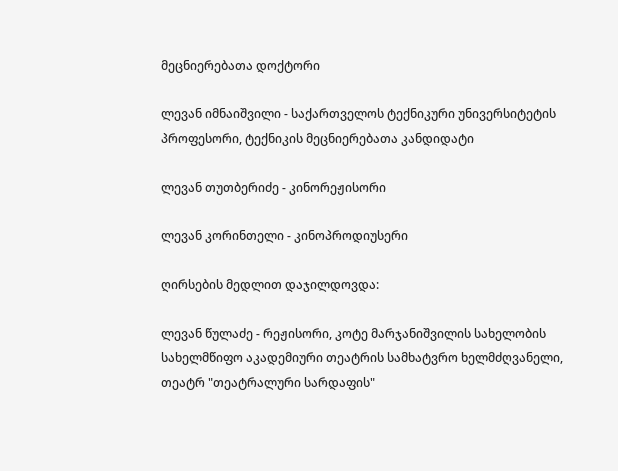მეცნიერებათა დოქტორი

ლევან იმნაიშვილი - საქართველოს ტექნიკური უნივერსიტეტის პროფესორი, ტექნიკის მეცნიერებათა კანდიდატი

ლევან თუთბერიძე - კინორეჟისორი

ლევან კორინთელი - კინოპროდიუსერი

ღირსების მედლით დაჯილდოვდა:

ლევან წულაძე - რეჟისორი, კოტე მარჯანიშვილის სახელობის სახელმწიფო აკადემიური თეატრის სამხატვრო ხელმძღვანელი, თეატრ "თეატრალური სარდაფის"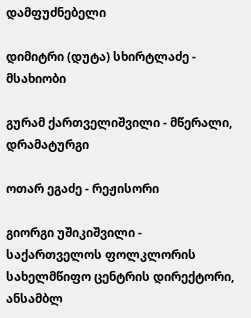დამფუძნებელი

დიმიტრი (დუტა) სხირტლაძე - მსახიობი

გურამ ქართველიშვილი - მწერალი, დრამატურგი

ოთარ ეგაძე - რეჟისორი

გიორგი უშიკიშვილი - საქართველოს ფოლკლორის სახელმწიფო ცენტრის დირექტორი, ანსამბლ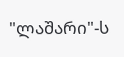"ლაშარი"-ს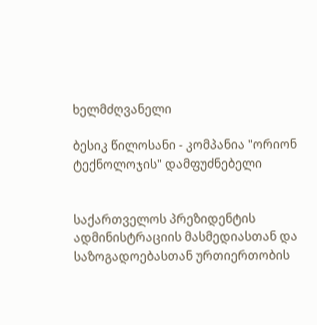ხელმძღვანელი

ბესიკ წილოსანი - კომპანია "ორიონ ტექნოლოჯის" დამფუძნებელი


საქართველოს პრეზიდენტის
ადმინისტრაციის მასმედიასთან და
საზოგადოებასთან ურთიერთობის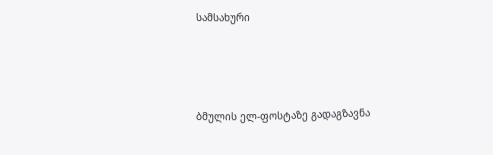სამსახური




ბმულის ელ-ფოსტაზე გადაგზავნა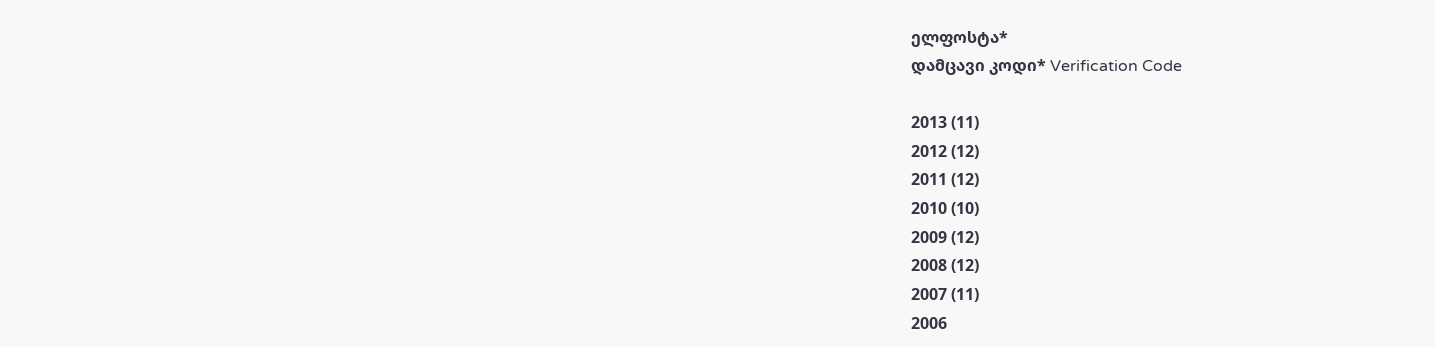ელფოსტა*
დამცავი კოდი* Verification Code

2013 (11)
2012 (12)
2011 (12)
2010 (10)
2009 (12)
2008 (12)
2007 (11)
2006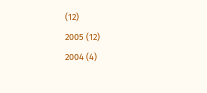(12)
2005 (12)
2004 (4)